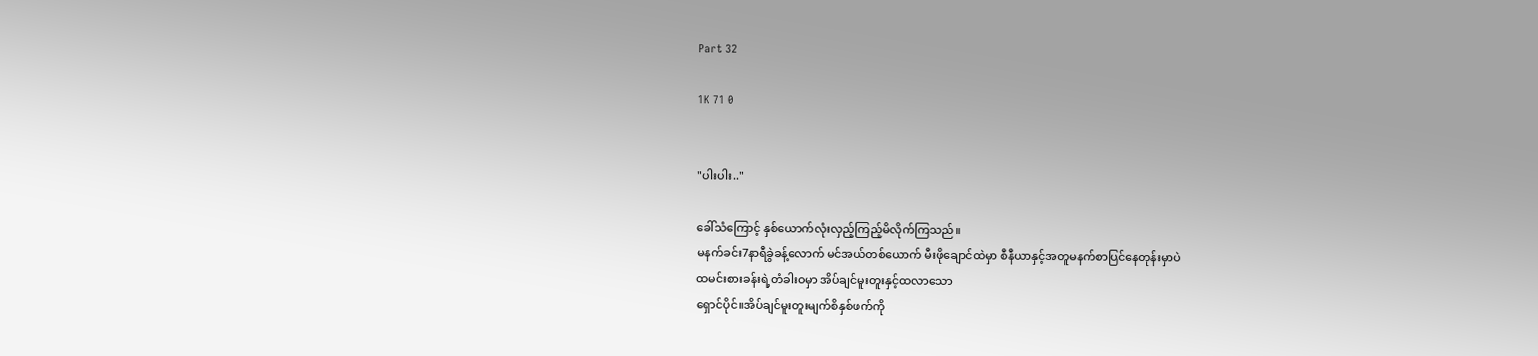Part 32

1K 71 0


"ပါးပါး.."

ခေါ်သံကြောင့် နှစ်ယောက်လုံးလှည့်ကြည့်မိလိုက်ကြသည်။
မနက်ခင်း7နာရီခွဲခန့်လောက် မင်အယ်တစ်ယောက် မီးဖိုချောင်ထဲမှာ စီနီယာနှင့်အတူမနက်စာပြင်နေတုန်းမှာပဲ
ထမင်းစားခန်းရဲ့တံခါးဝမှာ အိပ်ချင်မူးတူးနှင့်ထလာသော
ရှောင်ပိုင်။အိပ်ချင်မူးတူးမျက်စိနှစ်ဖက်ကို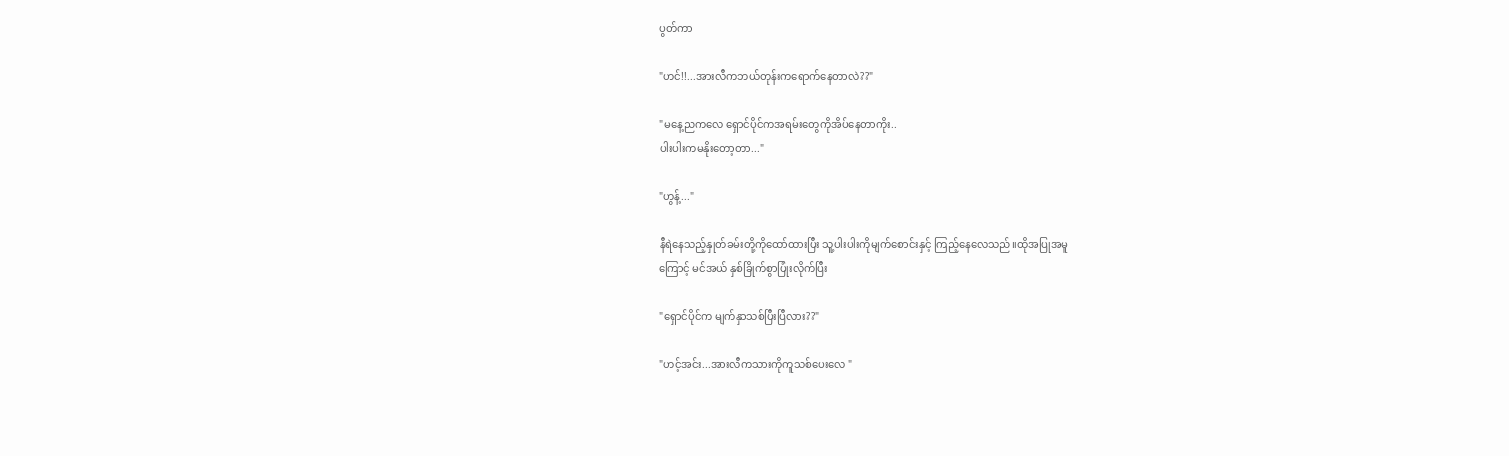ပွတ်ကာ

"ဟင်!!...အားလီကဘယ်တုန်းကရောက်နေတာလဲ??"

"မနေ့ညကလေ ရှောင်ပိုင်ကအရမ်းတွေကိုအိပ်နေတာကိုး..
ပါးပါးကမနိုးတော့တာ..."

"ဟွန့်..."

နီရဲနေသည့်နှုတ်ခမ်းတို့ကိုထော်ထားပြီး သူ့ပါးပါးကိုမျက်စောင်းနှင့် ကြည့်နေလေသည်။ထိုအပြုအမူ
ကြောင့် မင်အယ် နှစ်ခြိုက်စွာပြုံးလိုက်ပြီး

"ရှောင်ပိုင်က မျက်နှာသစ်ပြီးပြီလား??"

"ဟင့်အင်း...အားလီကသားကိုကူသစ်ပေးလေ "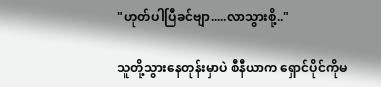"ဟုတ်ပါပြီခင်ဗျာ.....လာသွားစို့.."

သူတို့သွားနေတုန်းမှာပဲ စီနီယာက ရှောင်ပိုင်ကိုမ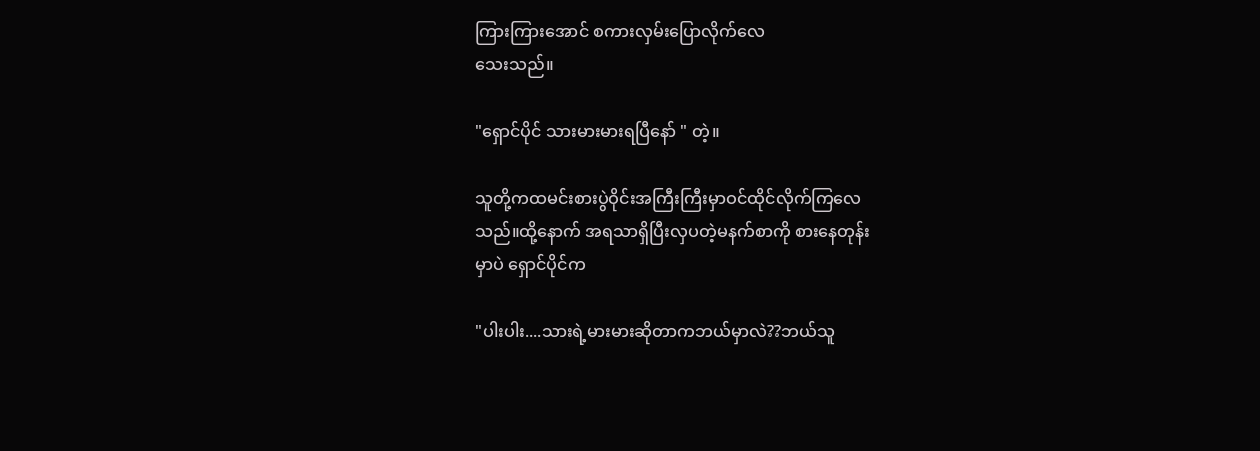ကြားကြားအောင် စကားလှမ်းပြောလိုက်လေ
သေးသည်။

"ရှောင်ပိုင် သားမားမား‌ရပြီနော် " တဲ့။

သူတို့ကထမင်းစားပွဲဝိုင်းအကြီးကြီးမှာဝင်ထိုင်လိုက်ကြလေ
သည်။ထို့နောက် အရသာရှိပြီးလှပတဲ့မနက်စာကို စားနေတုန်း
မှာပဲ ရှောင်ပိုင်က

"ပါးပါး....သားရဲ့မားမားဆိုတာကဘယ်မှာလဲ??ဘယ်သူ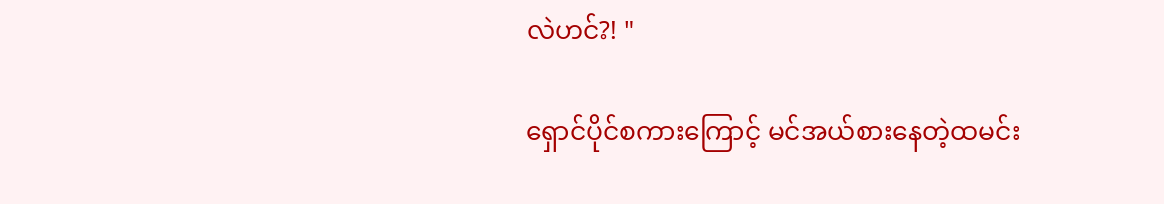လဲဟင်?! "

ရှောင်ပိုင်စကားကြောင့် မင်အယ်စားနေတဲ့ထမင်း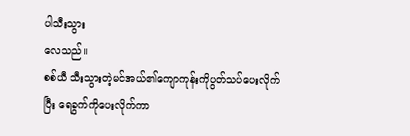ပါသီးသွား
လေသည်။
စစ်ယီ သီးသွားတဲ့မင်အယ်၏ကျောကုန်းကိုပွတ်သပ်ပေးလိုက်
ပြီး ရေခွက်ကိုပေးလိုက်ကာ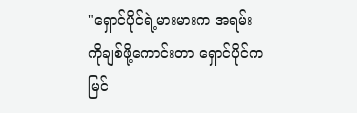"ရှောင်ပိုင်ရဲ့မားမားက အရမ်းကိုချစ်ဖို့ကောင်းတာ ရှောင်ပိုင်က မြင်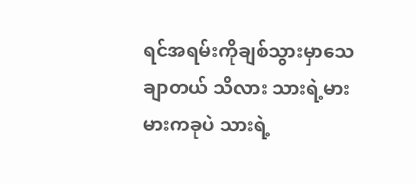ရင်အရမ်းကိုချစ်သွားမှာသေချာတယ် သိလား သားရဲ့မားမားကခုပဲ သားရဲ့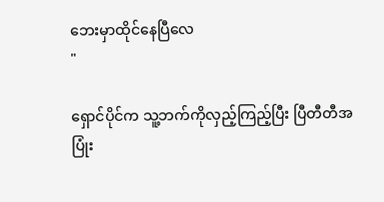ဘေးမှာထိုင်နေပြီလေ
"

ရှောင်ပိုင်က သူ့ဘက်ကိုလှည့်ကြည့်ပြီး ပြီတီတီအပြုံး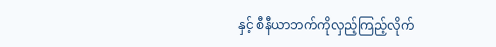နှင့် စီနီယာဘက်ကိုလှည့်ကြည့်လိုက်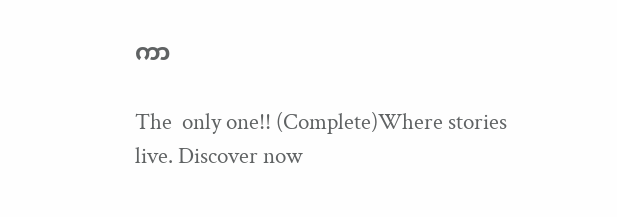ကာ

The  only one!! (Complete)Where stories live. Discover now